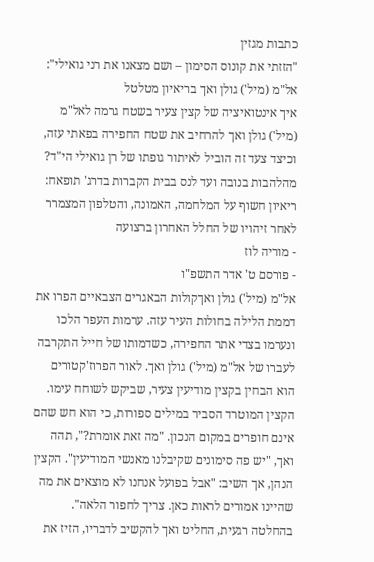כתבות מגזין
"הזזתי את קונוס הסימון – ושם מצאנו את רני גואילי": אל"מ (מיל') גולן ואך בריאיון מטלטל
איך אינטואיציה של קצין צעיר בשטח גרמה לאל"מ (מיל') גולן ואך להרחיב את שטח החפירה בפאתי עזה, וכיצד צעד זה הוביל לאיתור גופתו של רן גואילי הי"ד? מהלהבות בנובה ועד לנס בבית הקברות בדרג' תופאח: ריאיון חשוף על המלחמה, האמונה, והטלפון המצמרר לאחר זיהויו של החלל האחרון ברצועה
- מוריה לוז
- פורסם ט' אדר התשפ"ו
אל"מ (מיל') גולן ואךקולות הבאגרים הצבאיים הפרו את דממת הלילה בחולות העיר עזה. ערמות העפר הלכו ונערמו בצדי אתר החפירה, כשדמותו של חייל התקרבה לעברו של אל"מ (מיל') גולן ואך. לאור הפרוז'קטורים הוא הבחין בקצין מודיעין צעיר, שביקש לשוחח עימו.
הקצין המוטרד הסביר במילים ספורות, כי הוא חש שהם אינם חופרים במקום הנכון. "מה זאת אומרת?", תהה ואך, "יש פה סימונים שקיבלנו מאנשי המודיעין". הקצין הנהן, אך השיב: "אבל בפועל אנחנו לא מוצאים את מה שהיינו אמורים לראות כאן. צריך לחפור הלאה". בהחלטה רגעית, החליט ואך להקשיב לדבריו, הזיז את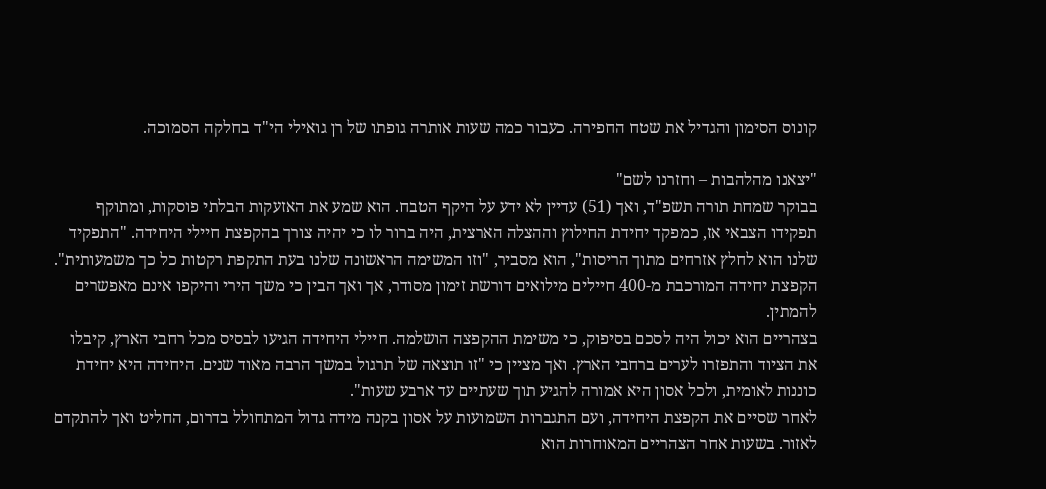קונוס הסימון והגדיל את שטח החפירה. כעבור כמה שעות אותרה גופתו של רן גואילי הי"ד בחלקה הסמוכה.

"יצאנו מהלהבות – וחזרנו לשם"
בבוקר שמחת תורה תשפ"ד, ואך (51) עדיין לא ידע על היקף הטבח. הוא שמע את האזעקות הבלתי פוסקות, ומתוקף תפקידו הצבאי אז, כמפקד יחידת החילוץ וההצלה הארצית, היה ברור לו כי יהיה צורך בהקפצת חיילי היחידה. "התפקיד שלנו הוא לחלץ אזרחים מתוך הריסות", הוא מסביר, "וזו המשימה הראשונה שלנו בעת התקפת רקטות כל כך משמעותית". הקפצת יחידה המורכבת מ-400 חיילים מילואים דורשת זימון מסודר, אך ואך הבין כי משך הירי והיקפו אינם מאפשרים להמתין.
בצהריים הוא יכול היה לסכם בסיפוק, כי משימת ההקפצה הושלמה. חיילי היחידה הגיעו לבסיס מכל רחבי הארץ, קיבלו את הציוד והתפזרו לערים ברחבי הארץ. ואך מציין כי "זו תוצאה של תרגול במשך הרבה מאוד שנים. היחידה היא יחידת כוננות לאומית, ולכל אסון היא אמורה להגיע תוך שעתיים עד ארבע שעות".
לאחר שסיים את הקפצת היחידה, ועם התגברות השמועות על אסון בקנה מידה גדול המתחולל בדרום, החליט ואך להתקדם לאזור. בשעות אחר הצהריים המאוחרות הוא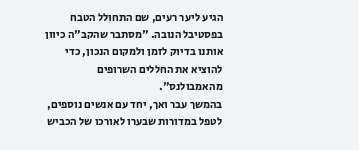הגיע ליער רעים, שם התחולל הטבח בפסטיבל הנובה. "מסתבר שהקב"ה כיוון אותנו בדיוק לזמן ולמקום הנכון, כדי להוציא את החללים השרופים מהאמבולנס".
בהמשך עבר ואך, יחד עם אנשים נוספים, לטפל במדורות שבערו לאורכו של הכביש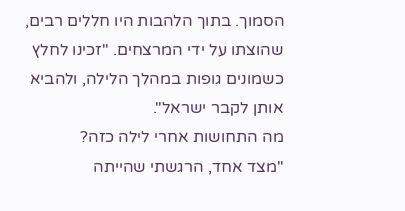הסמוך. בתוך הלהבות היו חללים רבים, שהוצתו על ידי המרצחים. "זכינו לחלץ כשמונים גופות במהלך הלילה, ולהביא אותן לקבר ישראל".
מה התחושות אחרי לילה כזה?
"מצד אחד, הרגשתי שהייתה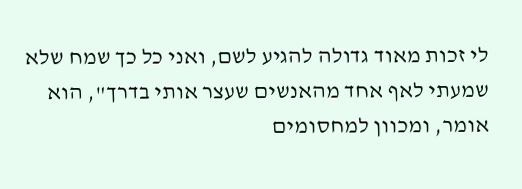לי זכות מאוד גדולה להגיע לשם, ואני כל כך שמח שלא שמעתי לאף אחד מהאנשים שעצר אותי בדרך", הוא אומר, ומכוון למחסומים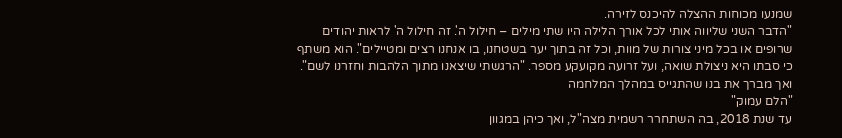שמנעו מכוחות ההצלה להיכנס לזירה.
"הדבר השני שליווה אותי לכל אורך הלילה היו שתי מילים – חילול ה'. זה חילול ה' לראות יהודים שרופים או בכל מיני צורות של מוות, וכל זה בתוך יער בשטחנו, בו אנחנו רצים ומטיילים". הוא משתף כי סבתו היא ניצולת שואה, ועל זרועה מקועקע מספר. "הרגשתי שיצאנו מתוך הלהבות וחזרנו לשם".
ואך מברך את בנו שהתגייס במהלך המלחמה
"הלם עמוק"
עד שנת 2018, בה השתחרר רשמית מצה"ל, ואך כיהן במגוון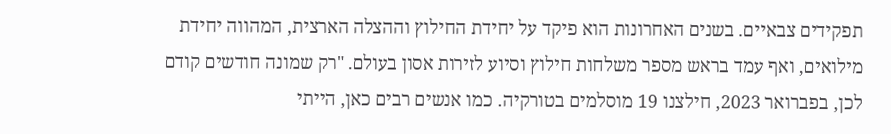תפקידים צבאיים. בשנים האחרונות הוא פיקד על יחידת החילוץ וההצלה הארצית, המהווה יחידת מילואים, ואף עמד בראש מספר משלחות חילוץ וסיוע לזירות אסון בעולם. "רק שמונה חודשים קודם לכן, בפברואר 2023, חילצנו 19 מוסלמים בטורקיה. כמו אנשים רבים כאן, הייתי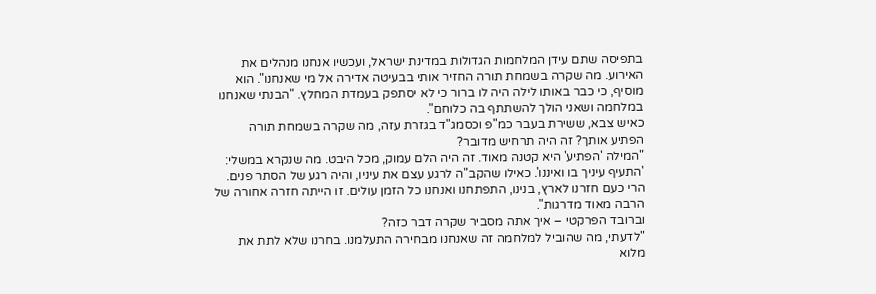בתפיסה שתם עידן המלחמות הגדולות במדינת ישראל, ועכשיו אנחנו מנהלים את האירוע. מה שקרה בשמחת תורה החזיר אותי בבעיטה אדירה אל מי שאנחנו". הוא מוסיף, כי כבר באותו לילה היה לו ברור כי לא יסתפק בעמדת המחלץ. "הבנתי שאנחנו במלחמה ושאני הולך להשתתף בה כלוחם".
כאיש צבא, ששירת בעבר כמ"פ וכסמג"ד בגזרת עזה, מה שקרה בשמחת תורה הפתיע אותך? זה היה תרחיש מדובר?
"המילה 'הפתיע' היא קטנה מאוד. זה היה הלם עמוק, מכל היבט. מה שנקרא במשלי: 'התעיף עיניך בו ואיננו'. כאילו שהקב"ה לרגע עצם את עיניו, והיה רגע של הסתר פנים. הרי כעם חזרנו לארץ, בנינו, התפתחנו ואנחנו כל הזמן עולים. זו הייתה חזרה אחורה של הרבה מאוד מדרגות".
וברובד הפרקטי – איך אתה מסביר שקרה דבר כזה?
"לדעתי, מה שהוביל למלחמה זה שאנחנו מבחירה התעלמנו. בחרנו שלא לתת את מלוא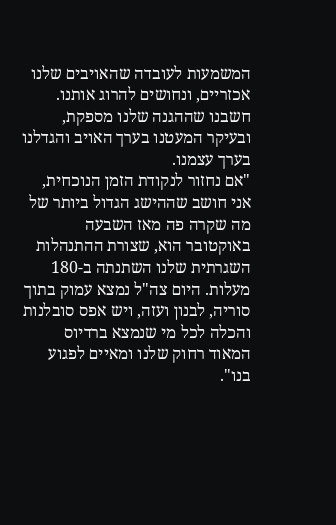המשמעות לעובדה שהאויבים שלנו אכזריים, ונחושים להרוג אותנו. חשבנו שההגנה שלנו מספקת, ובעיקר המעטנו בערך האויב והגדלנו בערך עצמנו.
"אם נחזור לנקודת הזמן הנוכחית, אני חושב שההישג הגדול ביותר של מה שקרה פה מאז השבעה באוקטובר הוא, שצורת ההתנהלות השגרתית שלנו השתנתה ב-180 מעלות. היום צה"ל נמצא עמוק בתוך סוריה, לבנון ועזה, ויש אפס סובלנות והכלה לכל מי שנמצא ברדיוס המאוד רחוק שלנו ומאיים לפגוע בנו".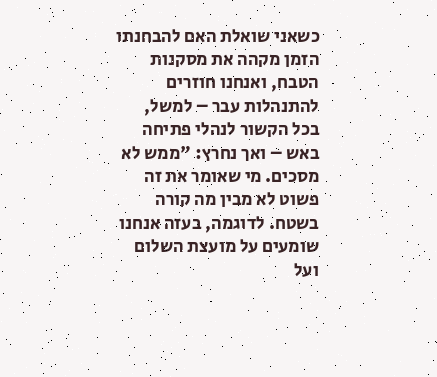כשאני שואלת האם להבחנתו הזמן מקהה את מסקנות הטבח, ואנחנו חוזרים להתנהלות עבר – למשל, בכל הקשור לנהלי פתיחה באש – ואך נחרץ: "ממש לא מסכים. מי שאומר את זה פשוט לא מבין מה קורה בשטח. לדוגמה, בעזה אנחנו שומעים על מועצת השלום ועל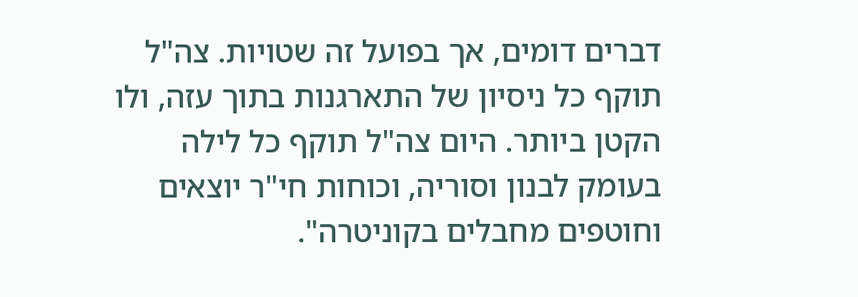דברים דומים, אך בפועל זה שטויות. צה"ל תוקף כל ניסיון של התארגנות בתוך עזה, ולו הקטן ביותר. היום צה"ל תוקף כל לילה בעומק לבנון וסוריה, וכוחות חי"ר יוצאים וחוטפים מחבלים בקוניטרה".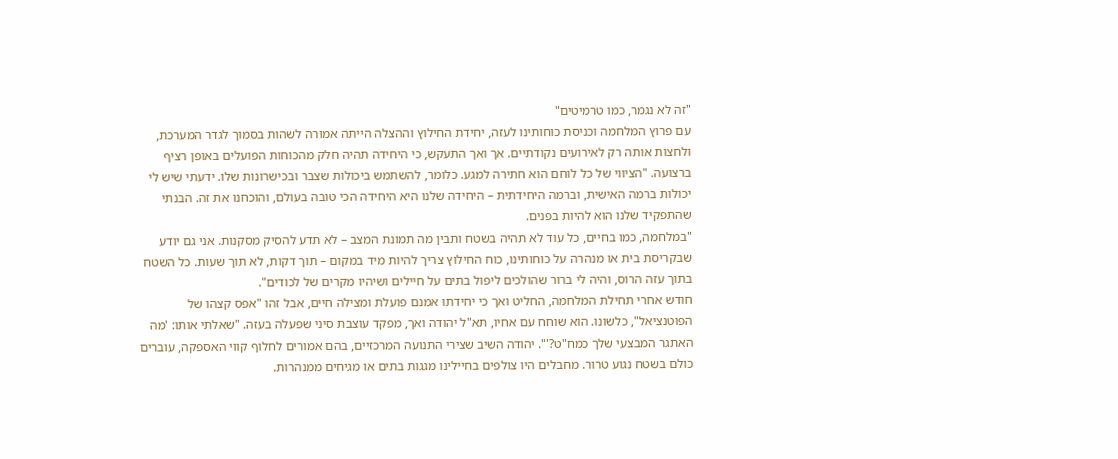"זה לא נגמר, כמו טרמיטים"
עם פרוץ המלחמה וכניסת כוחותינו לעזה, יחידת החילוץ וההצלה הייתה אמורה לשהות בסמוך לגדר המערכת, ולחצות אותה רק לאירועים נקודתיים. אך ואך התעקש, כי היחידה תהיה חלק מהכוחות הפועלים באופן רציף ברצועה. "הציווי של כל לוחם הוא חתירה למגע. כלומר, להשתמש ביכולות שצבר ובכישרונות שלו. ידעתי שיש לי יכולות ברמה האישית, וברמה היחידתית – היחידה שלנו היא היחידה הכי טובה בעולם, והוכחנו את זה. הבנתי שהתפקיד שלנו הוא להיות בפנים.
"במלחמה, כמו בחיים, כל עוד לא תהיה בשטח ותבין מה תמונת המצב – לא תדע להסיק מסקנות. אני גם יודע שבקריסת בית או מנהרה על כוחותינו, כוח החילוץ צריך להיות מיד במקום – תוך דקות, לא תוך שעות. כל השטח בתוך עזה הרוס, והיה לי ברור שהולכים ליפול בתים על חיילים ושיהיו מקרים של לכודים".
חודש אחרי תחילת המלחמה, החליט ואך כי יחידתו אמנם פועלת ומצילה חיים, אבל זהו "אפס קצהו של הפוטנציאל", כלשונו. הוא שוחח עם אחיו, תא"ל יהודה ואך, מפקד עוצבת סיני שפעלה בעזה. "שאלתי אותו: 'מה האתגר המבצעי שלך כמח"ט?'". יהודה השיב שצירי התנועה המרכזיים, בהם אמורים לחלוף קווי האספקה, עוברים כולם בשטח נגוע טרור. מחבלים היו צולפים בחיילינו מגגות בתים או מגיחים ממנהרות.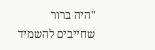"היה ברור שחייבים להשמיד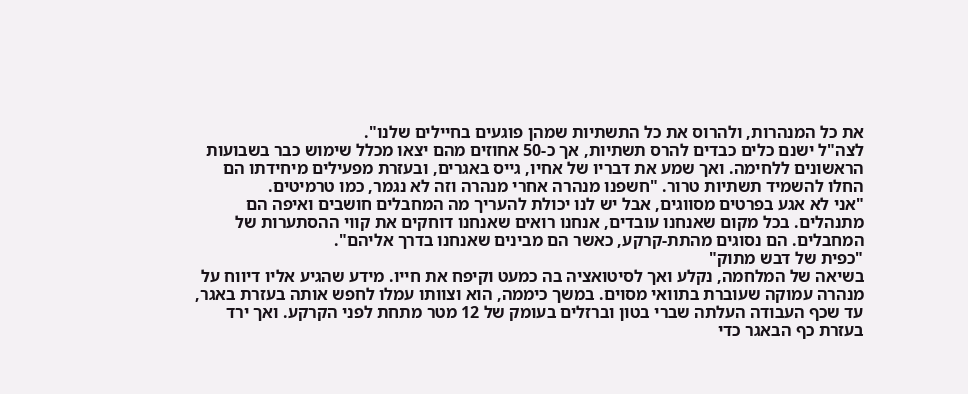את כל המנהרות, ולהרוס את כל התשתיות שמהן פוגעים בחיילים שלנו".
לצה"ל ישנם כלים כבדים להרס תשתיות, אך כ-50 אחוזים מהם יצאו מכלל שימוש כבר בשבועות הראשונים ללחימה. ואך שמע את דבריו של אחיו, גייס באגרים, ובעזרת מפעילים מיחידתו הם החלו להשמיד תשתיות טרור. "חשפנו מנהרה אחרי מנהרה וזה לא נגמר, כמו טרמיטים.
"אני לא אגע בפרטים מסווגים, אבל יש לנו יכולת להעריך מה המחבלים חושבים ואיפה הם מתנהלים. בכל מקום שאנחנו עובדים, אנחנו רואים שאנחנו דוחקים את קווי ההסתערות של המחבלים. הם נסוגים מהתת-קרקע, כאשר הם מבינים שאנחנו בדרך אליהם".
"כפית של דבש מתוק"
בשיאה של המלחמה, נקלע ואך לסיטואציה בה כמעט וקיפח את חייו. מידע שהגיע אליו דיווח על מנהרה עמוקה שעוברת בתוואי מסוים. במשך כיממה, הוא וצוותו עמלו לחפש אותה בעזרת באגר, עד שכף העבודה העלתה שברי בטון וברזלים בעומק של 12 מטר מתחת לפני הקרקע. ואך ירד בעזרת כף הבאגר כדי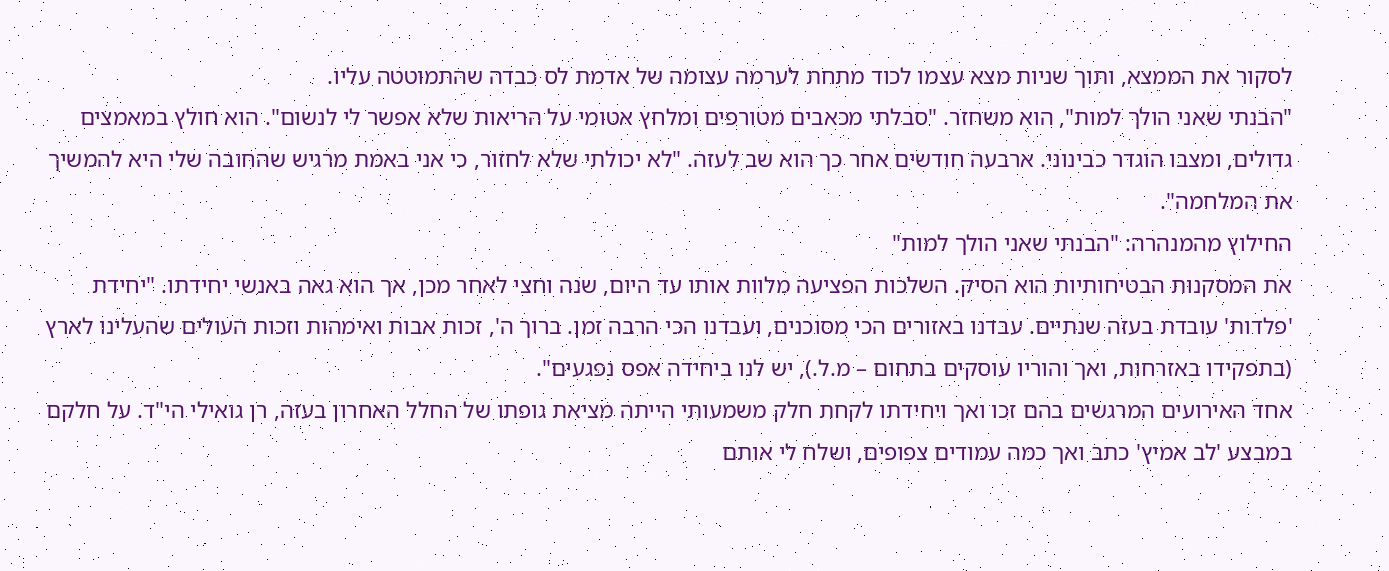לסקור את הממצא, ותוך שניות מצא עצמו לכוד מתחת לערמה עצומה של אדמת לס כבדה שהתמוטטה עליו.
"הבנתי שאני הולך למות", הוא משחזר. "סבלתי מכאבים מטורפים ומלחץ אטומי על הריאות שלא אפשר לי לנשום". הוא חולץ במאמצים גדולים, ומצבו הוגדר כבינוני. ארבעה חודשים אחר כך הוא שב לעזה. "לא יכולתי שלא לחזור, כי אני באמת מרגיש שהחובה שלי היא להמשיך את המלחמה".
החילוץ מהמנהרה: "הבנתי שאני הולך למות"
את המסקנות הבטיחותיות הוא הסיק. השלכות הפציעה מלוות אותו עד היום, שנה וחצי לאחר מכן, אך הוא גאה באנשי יחידתו. "יחידת 'פלדות' עובדת בעזה שנתיים. עבדנו באזורים הכי מסוכנים, ועבדנו הכי הרבה זמן. ברוך ה', זכות אבות ואימהות וזכות העולים שהעלינו לארץ (בתפקידו באזרחות, ואך והוריו עוסקים בתחום – מ.ל.), יש לנו ביחידה אפס נפגעים".
אחד האירועים המרגשים בהם זכו ואך ויחידתו לקחת חלק משמעותי הייתה מציאת גופתו של החלל האחרון בעזה, רן גואילי הי"ד. על חלקם במבצע 'לב אמיץ' כתב ואך כמה עמודים צפופים, ושלח לי אותם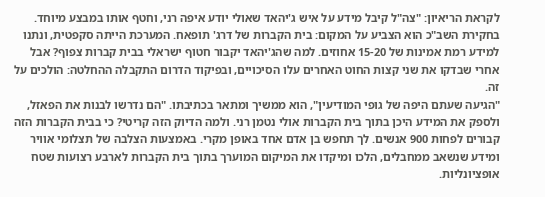לקראת הריאיון: "צה"ל קיבל מידע על איש ג'יהאד שאולי יודע איפה רני, וחטף אותו במבצע מיוחד. בחקירת השב"כ הוא הצביע על המקום: בית הקברות של דרג' תופאח. המערכת הייתה סקפטית, ונתנו למידע רמת אמינות של 15-20 אחוזים. למה שהג'יהאד יקבור חטוף ישראלי בבית קברות צפוף? אבל אחרי שבדקו את שני קצות החוט האחרים עלו הסיכויים, ובפיקוד הדרום התקבלה ההחלטה: הולכים על זה.
"הגיעה שעתם היפה של גופי המודיעין", הוא ממשיך ומתאר בכתיבתו. "הם נדרשו לבנות את הפאזל, ולספק את המידע היכן בתוך בית הקברות אולי נטמן רני. ולמה הדיוק הזה קריטי? כי בבית הקברות הזה קבורים לפחות 900 אנשים. לך תחפש בן אדם אחד באופן מקרי. באמצעות הצלבה של תצלומי אוויר ומידע שנשאב ממחבלים, הלכו ומיקדו את המיקום המוערך בתוך בית הקברות לארבע רצועות שטח אופציונליות.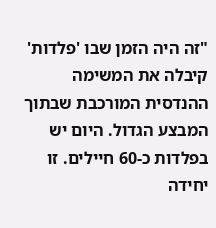"זה היה הזמן שבו 'פלדות' קיבלה את המשימה ההנדסית המורכבת שבתוך המבצע הגדול. היום יש בפלדות כ-60 חיילים. זו יחידה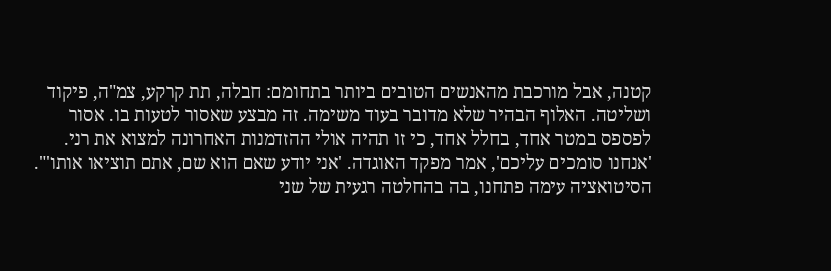קטנה, אבל מורכבת מהאנשים הטובים ביותר בתחומם: חבלה, תת קרקע, צמ"ה, פיקוד ושליטה. האלוף הבהיר שלא מדובר בעוד משימה. זה מבצע שאסור לטעות בו. אסור לפספס במטר אחד, בחלל אחד, כי זו תהיה אולי ההזדמנות האחרונה למצוא את רני. 'אנחנו סומכים עליכם', אמר מפקד האוגדה. 'אני יודע שאם הוא שם, אתם תוציאו אותו'".
הסיטואציה עימה פתחנו, בה בהחלטה רגעית של שני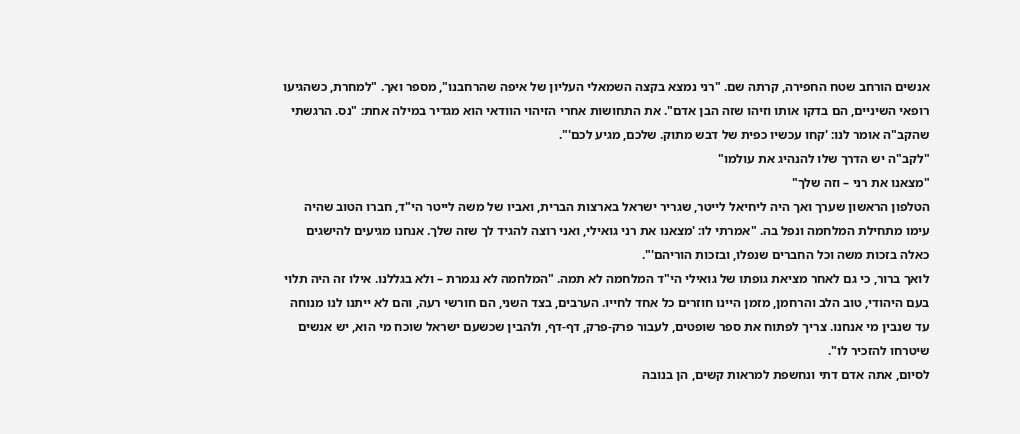אנשים הורחב שטח החפירה, קרתה שם. "רני נמצא בקצה השמאלי העליון של איפה שהרחבנו", מספר ואך. "למחרת, כשהגיעו רופאי השיניים, הם בדקו אותו וזיהו שזה הבן אדם". את התחושות אחרי הזיהוי הוודאי הוא מגדיר במילה אחת: "נס. הרגשתי שהקב"ה אומר לנו: 'קחו עכשיו כפית של דבש מתוק. שלכם, מגיע לכם'".
"לקב"ה יש הדרך שלו להנהיג את עולמו"
"מצאנו את רני – וזה שלך"
הטלפון הראשון שערך ואך היה ליחיאל לייטר, שגריר ישראל בארצות הברית, ואביו של משה לייטר הי"ד, חברו הטוב שהיה עימו מתחילת המלחמה ונפל בה. "אמרתי לו: 'מצאנו את רני גואילי, ואני רוצה להגיד לך שזה שלך. אנחנו מגיעים להישגים כאלה בזכות משה וכל החברים שנפלו, ובזכות הוריהם'".
לואך ברור, כי גם לאחר מציאת גופתו של גואילי הי"ד המלחמה לא תמה. "המלחמה לא נגמרת – ולא בגללנו. אילו זה היה תלוי בעם היהודי, טוב הלב והרחמן, מזמן היינו חוזרים כל אחד לחייו. הערבים, בצד השני, הם חורשי רעה, והם לא ייתנו לנו מנוחה עד שנבין מי אנחנו. צריך לפתוח את ספר שופטים, לעבור פרק-פרק, דף-דף, ולהבין שכשעם ישראל שוכח מי הוא, יש אנשים שיטרחו להזכיר לו".
לסיום, אתה אדם דתי ונחשפת למראות קשים, הן בנובה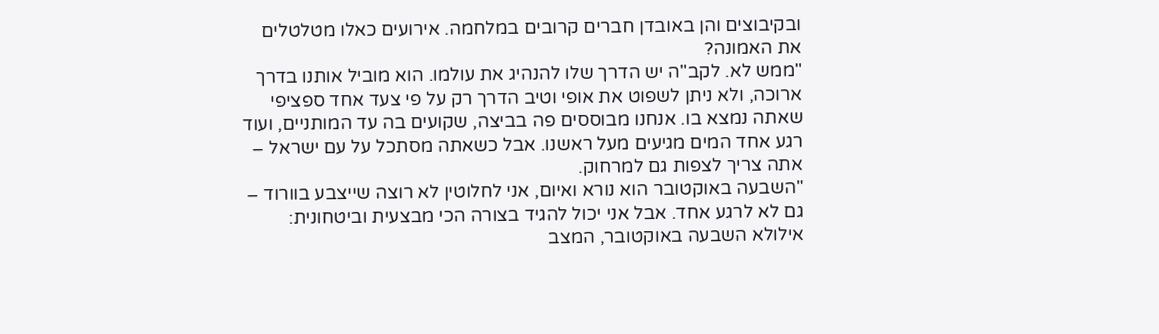ובקיבוצים והן באובדן חברים קרובים במלחמה. אירועים כאלו מטלטלים את האמונה?
"ממש לא. לקב"ה יש הדרך שלו להנהיג את עולמו. הוא מוביל אותנו בדרך ארוכה, ולא ניתן לשפוט את אופי וטיב הדרך רק על פי צעד אחד ספציפי שאתה נמצא בו. אנחנו מבוססים פה בביצה, שקועים בה עד המותניים, ועוד רגע אחד המים מגיעים מעל ראשנו. אבל כשאתה מסתכל על עם ישראל – אתה צריך לצפות גם למרחוק.
"השבעה באוקטובר הוא נורא ואיום, אני לחלוטין לא רוצה שייצבע בוורוד – גם לא לרגע אחד. אבל אני יכול להגיד בצורה הכי מבצעית וביטחונית: אילולא השבעה באוקטובר, המצב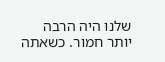שלנו היה הרבה יותר חמור. כשאתה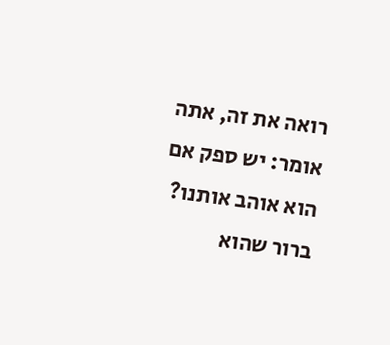רואה את זה, אתה אומר: יש ספק אם הוא אוהב אותנו? ברור שהוא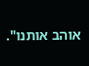אוהב אותנו".